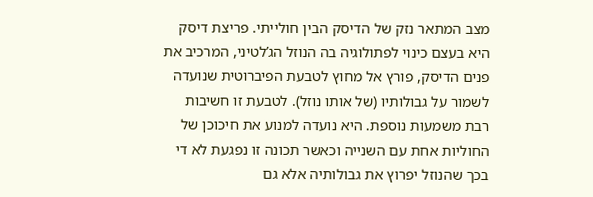מצב המתאר נזק של הדיסק הבין חולייתי. פריצת דיסק היא בעצם כינוי לפתולוגיה בה הנוזל הג’לטיני, המרכיב את פנים הדיסק, פורץ אל מחוץ לטבעת הפיברוטית שנועדה לשמור על גבולותיו (של אותו נוזל). לטבעת זו חשיבות רבת משמעות נוספת. היא נועדה למנוע את חיכוכן של החוליות אחת עם השנייה וכאשר תכונה זו נפגעת לא די בכך שהנוזל יפרוץ את גבולותיה אלא גם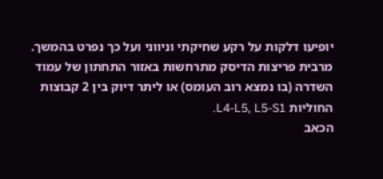יופיעו דלקות על רקע שחיקתי וניווני ועל כך נפרט בהמשך. מרבית פריצות הדיסק מתרחשות באזור התחתון של עמוד השדרה (בו נמצא רוב העומס) או ליתר דיוק בין 2 קבוצות החוליות L4-L5, L5-S1.
הכאב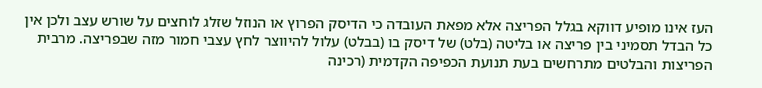העז אינו מופיע דווקא בגלל הפריצה אלא מפאת העובדה כי הדיסק הפרוץ או הנוזל שזלג לוחצים על שורש עצב ולכן אין כל הבדל תסמיני בין פריצה או בליטה (בלט) של דיסק בו (בבלט) עלול להיווצר לחץ עצבי חמור מזה שבפריצה. מרבית הפריצות והבלטים מתרחשים בעת תנועת הכפיפה הקדמית (רכינה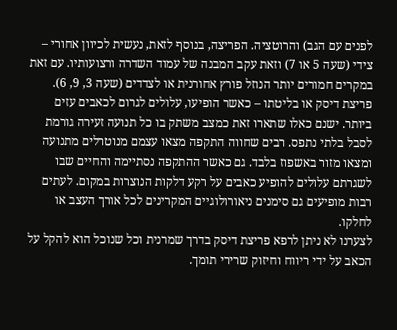לפנים עם הגב) והרוטציה. הפריצה, בנוסף לזאת, נעשית לכיוון אחורי – צידי (שעה 5 או 7) וזאת עקב המבנה של עמוד השדרה ורצועותיו. עם זאת במקרים חמורים יותר הנוזל פורץ אחורנית או לצדדים (שעה 3, 9, 6).
פריצת דיסק או בליטתו – כאשר הופיעו, עלולים לגרום לכאבים עזים ביותר. ישנם כאלו שתארו זאת כמצב משתק בו כל תנועה זעירה גורמת לסבל בלתי נתפס. רבים שחווה התקפה מצאו עצמם מנוטרלים מתנועה ומצאו מזור באשפוז בלבד. גם כאשר ההתקפה נסתיימה והחיים שבו לשגרתם עלולים להופיע כאבים על רקע דלקות הנוצרות במקום. לעתים רבות מופיעים גם סימנים ניאורולוגיים המקרינים לכל אורך העצב או לחלקו.
לצערנו לא ניתן לרפא פריצת דיסק בדרך שמרנית וכל שנוכל הוא להקל על הכאב על ידי ריווח וחיזוק שרירי תומך.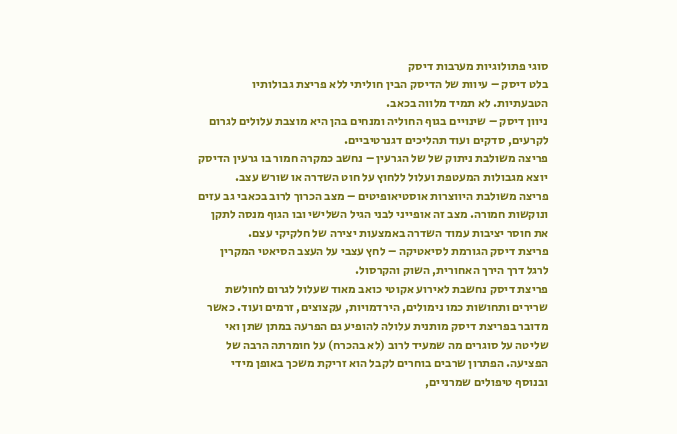סוגי פתולוגיות מערבות דיסק
בלט דיסק – עיוות של הדיסק הבין חוליתי ללא פריצת גבולותיו הטבעתיות. לא תמיד מלווה בכאב.
ניוון דיסק – שינויים בגוף החוליה ומנחים בהן היא מוצבת עלולים לגרום לקרעים, סדקים ועוד תהליכים דגנרטיביים.
פריצה משולבת ניתוק של של הגרעין – נחשב כמקרה חמור בו גרעין הדיסק יוצא מגבולות המעטפת ועלול ללחוץ על חוט השדרה או שורש עצב.
פריצה משולבת היווצרות אוסטיאופיטים – מצב הכרוך לרוב בכאבי גב עזים ונוקשות חמורה. מצב זה אופייני לבני הגיל השלישי ובו הגוף מנסה לתקן את חוסר יציבות עמוד השדרה באמצעות יצירה של חלקיקי עצם.
פריצת דיסק הגורמת לסיאטיקה – לחץ עצבי על העצב הסיאטי המקרין לרגל דרך הירך האחורית, השוק והקרסול.
פריצת דיסק נחשבת לאירוע אקוטי כואב מאוד שעלול לגרום לחולשת שרירים ותחושות כמו נימולים, הירדמויות, עקצוצים, זרמים ועוד. כאשר מדובר בפריצת דיסק מותנית עלולה להופיע גם הפרעה במתן שתן ואי שליטה על סוגרים מה שמעיד לרוב (לא בהכרח) על חומרתה הרבה של הפציעה. הפתרון שרבים בוחרים לקבל הוא זריקת משכך באופן מידי ובנוסף טיפולים שמרניים,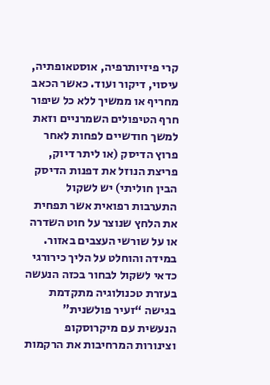קרי פיזיותרפיה, אוסטאופתיה, עיסוי, דיקור ועוד. כאשר הכאב מחריף או ממשיך ללא כל שיפור חרף הטיפולים השמרניים וזאת למשך חודשיים לפחות לאחר פרוץ הדיסק (או ליתר דיוק, פריצת הנוזל את דפנות הדיסק הבין חוליתי) יש לשקול התערבות רפואית אשר תפחית את הלחץ שנוצר על חוט השדרה או על שורשי העצבים באזור.
במידה והוחלט על הליך כירורגי כדאי לשקול לבחור בכזה הנעשה בעזרת טכנולוגיה מתקדמת בגישה “זעיר פולשנית” הנעשית עם מיקרוסקופ וצינורות המרחיבות את הרקמות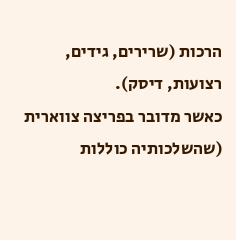הרכות (שרירים, גידים, רצועות, דיסק).
כאשר מדובר בפריצה צווארית (שהשלכותיה כוללות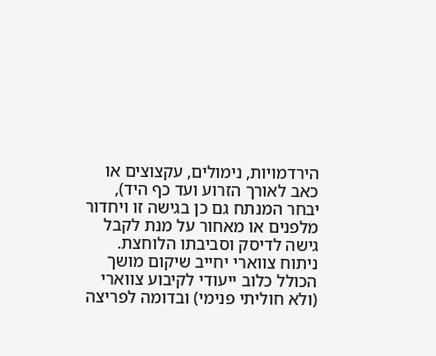הירדמויות, נימולים, עקצוצים או כאב לאורך הזרוע ועד כף היד), יבחר המנתח גם כן בגישה זו ויחדור מלפנים או מאחור על מנת לקבל גישה לדיסק וסביבתו הלוחצת.
ניתוח צווארי יחייב שיקום מושך הכולל כלוב ייעודי לקיבוע צווארי (ולא חוליתי פנימי) ובדומה לפריצה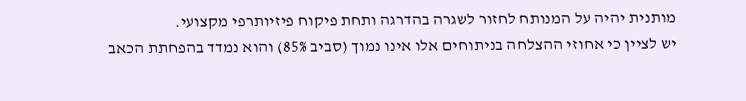מותנית יהיה על המנותח לחזור לשגרה בהדרגה ותחת פיקוח פיזיותרפי מקצועי.
יש לציין כי אחוזי ההצלחה בניתוחים אלו אינו נמוך (סביב 85%) והוא נמדד בהפחתת הכאב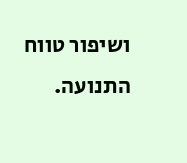ושיפור טווח התנועה.